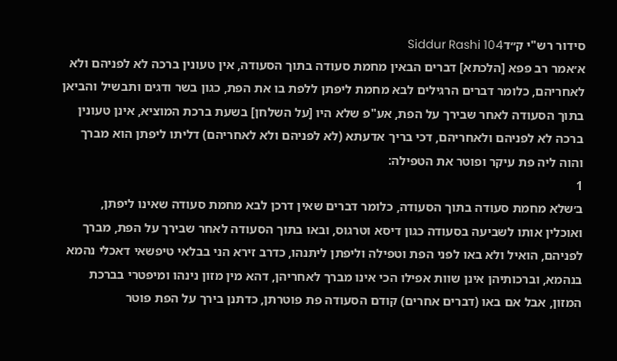סידור רש"י ק״דSiddur Rashi 104
א׳אמר רב פפא [הלכתא] דברים הבאין מחמת סעודה בתוך הסעודה, אין טעונין ברכה לא לפניהם ולא לאחריהם, כלומר דברים הרגילים לבא מחמת ליפתן ללפת בו את הפת, כגון בשר ודגים ותבשיל והביאן בתוך הסעודה לאחר שבירך על הפת, אע"פ שלא היו [על השלחן] בשעת ברכת המוציא, אינן טעונין ברכה לא לפניהם ולאחריהם, דכי בריך אדעתא (לא לפניהם ולא לאחריהם) דליתו ליפתן הוא מברך והוה ליה פת עיקר ופוטר את הטפילה:
1
ב׳שלא מחמת סעודה בתוך הסעודה, כלומר דברים שאין דרכן לבא מחמת סעודה שאינו ליפתן, ואוכלין אותו לשביעה בסעודה כגון דיסא וטרגוס, ובאו בתוך הסעודה לאחר שבירך על הפת, מברך לפניהם, הואיל ולא באו לפני הפת וטפילה וליפתן ליתנהו, כדרב זירא הני בבלאי טיפשאי דאכלי נהמא בנהמא, וברכותיהן אינן שוות אפילו הכי אינו מברך לאחריהן, דהא מין מזון נינהו ומיפטרי בברכת המזון, אבל אם באו (דברים אחרים) קודם הסעודה פת פוטרתן, כדתנן בירך על הפת פוטר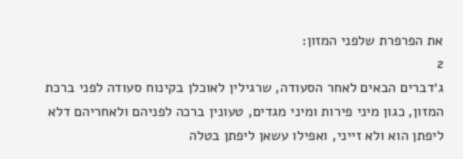את הפרפרת שלפני המזון:
2
ג׳דברים הבאים לאחר הסעודה, שרגילין לאוכלן בקינוח סעודה לפני ברכת המזון, כגון מיני פירות ומיני מגדים, טעונין ברכה לפניהם ולאחריהם דלא ליפתן הוא ולא זייני, ואפילו עשאן ליפתן בטלה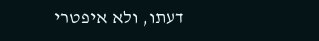דעתו, ולא איפטרי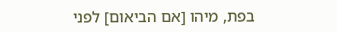בפת, מיהו [אם הביאום] לפני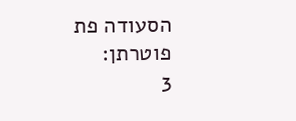הסעודה פת פוטרתן:
3